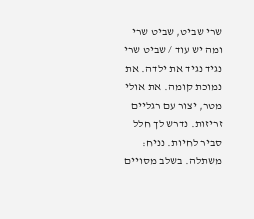שרי שביט, שביט שרי
ומה יש עוד / שביט שרי נגיד נגיד את ילדה. את נמוכת קומה. את אולי מטר, יצור עם רגליים זריזות. נדרש לך חלל סביר לחיות. נניח: משתלה. בשלב מסויים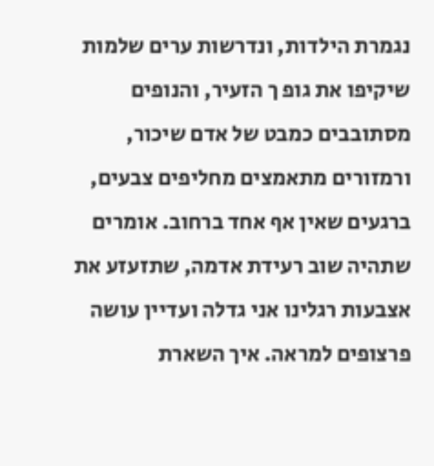נגמרת הילדות, ונדרשות ערים שלמות שיקיפו את גופ ך הזעיר, והנופים מסתובבים כמבט של אדם שיכור, ורמזורים מתאמצים מחליפים צבעים, ברגעים שאין אף אחד ברחוב. אומרים שתהיה שוב רעידת אדמה, שתזעזע את אצבעות רגלינו אני גדלה ועדיין עושה פרצופים למראה. איך השארת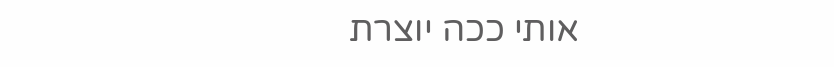אותי ככה יוצרת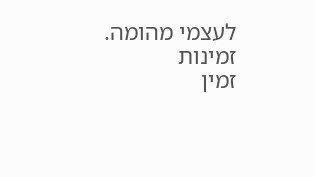לעצמי מהומה.
זמינות
זמין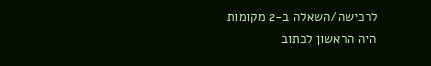לרכישה/השאלה ב-2 מקומות
היה הראשון לכתוב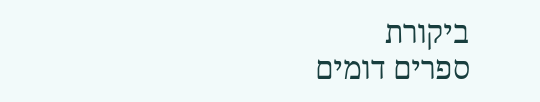ביקורת
ספרים דומים